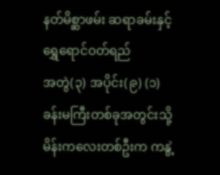နတ်မိစ္ဆာဖမ်း ဆရာခမ်းနှင့် ရွှေရောင်ဝတ်ရည်
အတွဲ(၃) အပိုင်း(၉) (၁) ခန်းမကြီးတစ်ခုအတွင်းသို့ မိန်းကလေးတစ်ဦးက ကနွဲ့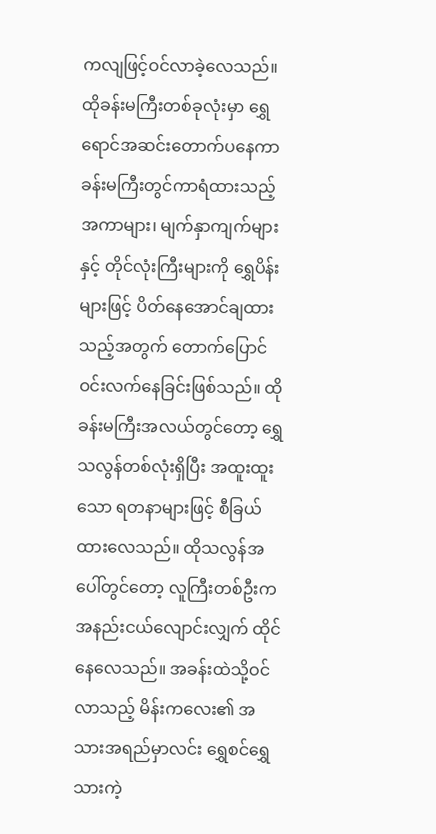ကလျဖြင့်ဝင်လာခဲ့လေသည်။ ထိုခန်းမကြီးတစ်ခုလုံးမှာ ရွှေရောင်အဆင်းတောက်ပနေကာ ခန်းမကြီးတွင်ကာရံထားသည့် အကာများ၊ မျက်နှာကျက်များနှင့် တိုင်လုံးကြီးများကို ရွှေပိန်းများဖြင့် ပိတ်နေအောင်ချထားသည့်အတွက် တောက်ပြောင်ဝင်းလက်နေခြင်းဖြစ်သည်။ ထိုခန်းမကြီးအလယ်တွင်တော့ ရွှေသလွန်တစ်လုံးရှိပြီး အထူးထူးသော ရတနာများဖြင့် စီခြယ်ထားလေသည်။ ထိုသလွန်အပေါ်တွင်တော့ လူကြီးတစ်ဦးက အနည်းငယ်လျောင်းလျှက် ထိုင်နေလေသည်။ အခန်းထဲသို့ဝင်လာသည့် မိန်းကလေး၏ အသားအရည်မှာလင်း ရွှေစင်ရွှေသားကဲ့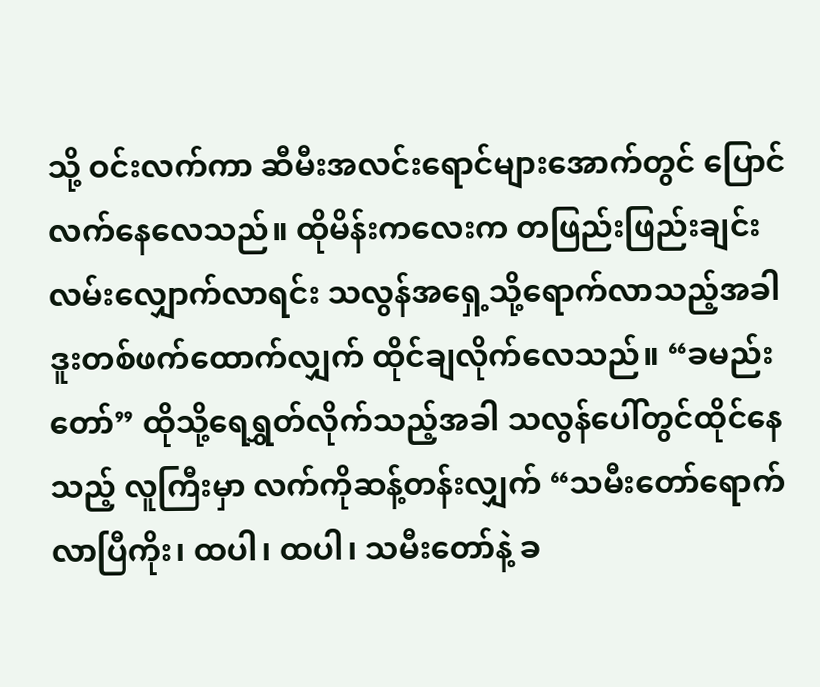သို့ ဝင်းလက်ကာ ဆီမီးအလင်းရောင်များအောက်တွင် ပြောင်လက်နေလေသည်။ ထိုမိန်းကလေးက တဖြည်းဖြည်းချင်းလမ်းလျှောက်လာရင်း သလွန်အရှေ့သို့ရောက်လာသည့်အခါ ဒူးတစ်ဖက်ထောက်လျှက် ထိုင်ချလိုက်လေသည်။ “ခမည်းတော်” ထိုသို့ရေရွှတ်လိုက်သည့်အခါ သလွန်ပေါ်တွင်ထိုင်နေသည့် လူကြီးမှာ လက်ကိုဆန့်တန်းလျှက် “သမီးတော်ရောက်လာပြီကိုး၊ ထပါ၊ ထပါ၊ သမီးတော်နဲ့ ခ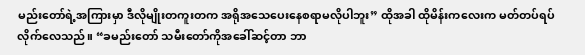မည်းတော်ရဲ့အကြားမှာ ဒီလိုမျိုးတကူးတက အရိုအသေပေးနေစရာမလိုပါဘူး” ထိုအခါ ထိုမိန်းကလေးက မတ်တပ်ရပ်လိုက်လေသည်။ “ခမည်းတော် သမီးတော်ကိုအခေါ်ဆင့်တာ ဘာ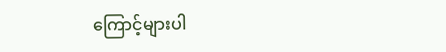ကြောင့်များပါ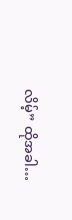လိမ့်” ထိုအခါ…